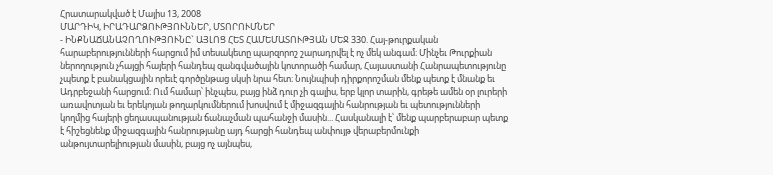Հրատարակված է Մայիս 13, 2008
ՄԱՐԴԻԿ, ԻՐԱԴԱՐՁՈՒԹՅՈՒՆՆԵՐ, ՄՏՈՐՈՒՄՆԵՐ
- ԻՆՔՆԱՃԱՆԱՉՈՂՈՒԹՅՈՒՆԸ` ԱՅԼՈՑ ՀԵՏ ՀԱՄԵՄԱՏՈՒԹՅԱՆ ՄԵՋ 330. Հայ-թուրքական հարաբերությունների հարցում իմ տեսակետը պարզորոշ շարադրվել է ոչ մեկ անգամ։ Մինչեւ Թուրքիան ներողություն չհայցի հայերի հանդեպ զանգվածային կոտորածի համար, Հայաստանի Հանրապետությունը չպետք է բանակցային որեւէ գործընթաց սկսի նրա հետ։ Նույնպիսի դիրքորոշման մենք պետք է մնանք եւ Ադրբեջանի հարցում։ Ում համար՝ ինչպես, բայց ինձ դուր չի գալիս, երբ կլոր տարին, գրեթե ամեն օր լուրերի առավոտյան եւ երեկոյան թողարկումներում խոսվում է միջազգային հանրության եւ պետությունների կողմից հայերի ցեղասպանության ճանաչման պահանջի մասին... Հասկանալի է՝ մենք պարբերաբար պետք է հիշեցնենք միջազգային հանրությանը այդ հարցի հանդեպ անփույթ վերաբերմունքի անթույտարելիության մասին, բայց ոչ այնպես,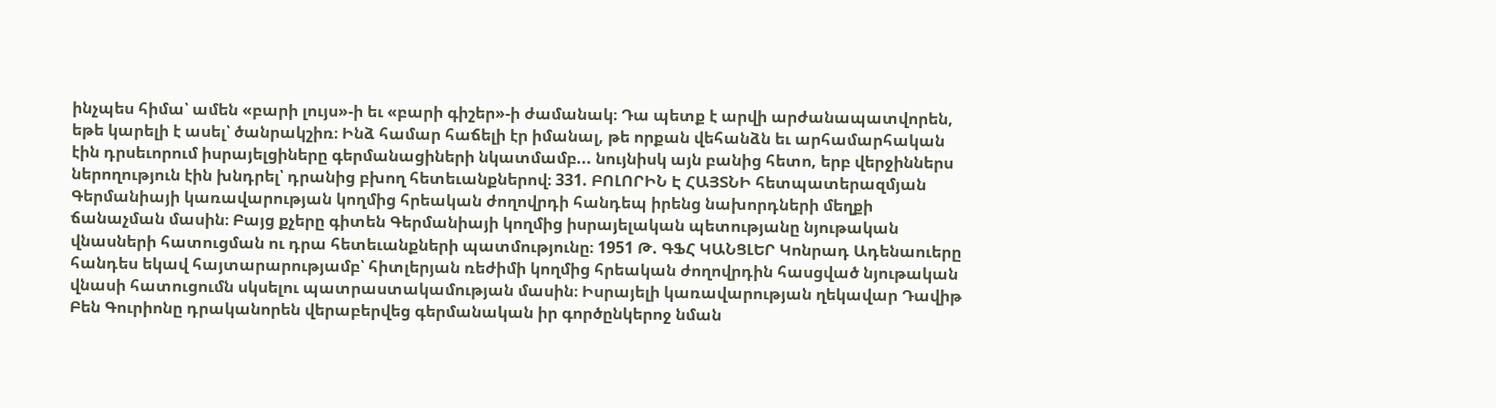ինչպես հիմա՝ ամեն «բարի լույս»-ի եւ «բարի գիշեր»-ի ժամանակ։ Դա պետք է արվի արժանապատվորեն, եթե կարելի է ասել՝ ծանրակշիռ։ Ինձ համար հաճելի էր իմանալ, թե որքան վեհանձն եւ արհամարհական էին դրսեւորում իսրայելցիները գերմանացիների նկատմամբ... նույնիսկ այն բանից հետո, երբ վերջիններս ներողություն էին խնդրել՝ դրանից բխող հետեւանքներով։ 331. ԲՈԼՈՐԻՆ Է ՀԱՅՏՆԻ հետպատերազմյան Գերմանիայի կառավարության կողմից հրեական ժողովրդի հանդեպ իրենց նախորդների մեղքի ճանաչման մասին։ Բայց քչերը գիտեն Գերմանիայի կողմից իսրայելական պետությանը նյութական վնասների հատուցման ու դրա հետեւանքների պատմությունը։ 1951 Թ. ԳՖՀ ԿԱՆՑԼԵՐ Կոնրադ Ադենաուերը հանդես եկավ հայտարարությամբ՝ հիտլերյան ռեժիմի կողմից հրեական ժողովրդին հասցված նյութական վնասի հատուցումն սկսելու պատրաստակամության մասին։ Իսրայելի կառավարության ղեկավար Դավիթ Բեն Գուրիոնը դրականորեն վերաբերվեց գերմանական իր գործընկերոջ նման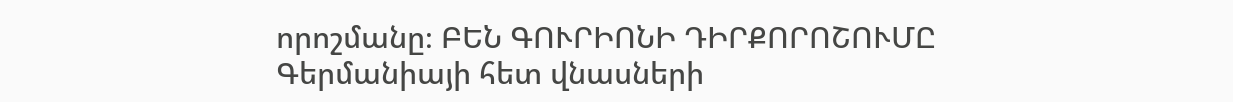որոշմանը։ ԲԵՆ ԳՈՒՐԻՈՆԻ ԴԻՐՔՈՐՈՇՈՒՄԸ Գերմանիայի հետ վնասների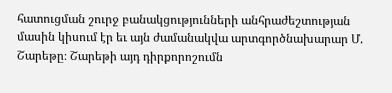հատուցման շուրջ բանակցությունների անհրաժեշտության մասին կիսում էր եւ այն ժամանակվա արտգործնախարար Մ. Շարեթը։ Շարեթի այդ դիրքորոշումն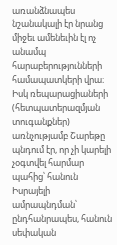առանձնապես նշանակալի էր նրանց միջեւ ամենեւին էլ ոչ անամպ հարաբերությունների համապատկերի վրա։ Իսկ ռեպարացիաների (հետպատերազմյան տուգանքներ) առնչությամբ Շարեթը պնդում էր, որ չի կարելի չօգտվել հարմար պահից՝ հանուն Իսրայելի ամրապնդման՝ ընդհանրապես, հանուն սեփական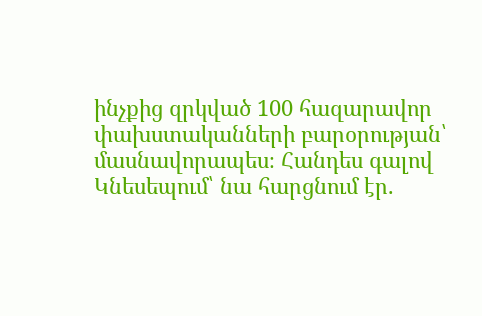ինչքից զրկված 100 հազարավոր փախստականների բարօրության՝ մասնավորապես։ Հանդես գալով Կնեսեպում՝ նա հարցնում էր.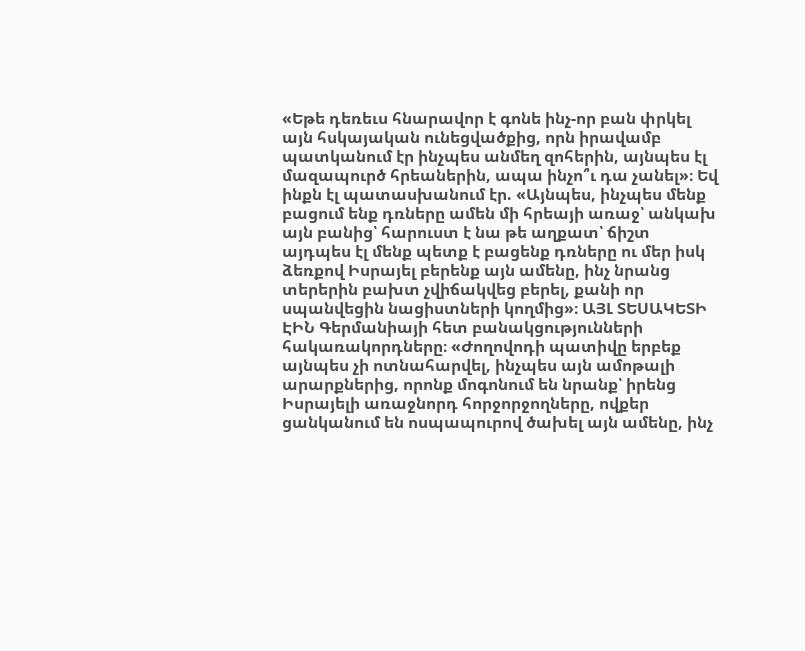«Եթե դեռեւս հնարավոր է գոնե ինչ-որ բան փրկել այն հսկայական ունեցվածքից, որն իրավամբ պատկանում էր ինչպես անմեղ զոհերին, այնպես էլ մազապուրծ հրեաներին, ապա ինչո՞ւ դա չանել»։ Եվ ինքն էլ պատասխանում էր. «Այնպես, ինչպես մենք բացում ենք դռները ամեն մի հրեայի առաջ՝ անկախ այն բանից՝ հարուստ է նա թե աղքատ՝ ճիշտ այդպես էլ մենք պետք է բացենք դռները ու մեր իսկ ձեռքով Իսրայել բերենք այն ամենը, ինչ նրանց տերերին բախտ չվիճակվեց բերել, քանի որ սպանվեցին նացիստների կողմից»։ ԱՅԼ ՏԵՍԱԿԵՏԻ ԷԻՆ Գերմանիայի հետ բանակցությունների հակառակորդները։ «Ժողովոդի պատիվը երբեք այնպես չի ոտնահարվել, ինչպես այն ամոթալի արարքներից, որոնք մոգոնում են նրանք՝ իրենց Իսրայելի առաջնորդ հորջորջողները, ովքեր ցանկանում են ոսպապուրով ծախել այն ամենը, ինչ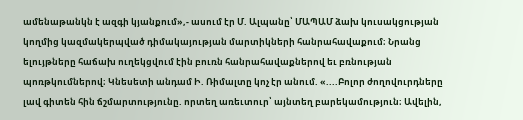ամենաթանկն է ազգի կյանքում»,- ասում էր Մ. Ալպանը՝ ՄԱՊԱՄ ձախ կուսակցության կողմից կազմակերպված դիմակայության մարտիկների հանրահավաքում։ Նրանց ելույթները հաճախ ուղեկցվում էին բուռն հանրահավաքներով եւ բռնության պոռթկումներով։ Կնեսետի անդամ Ի. Ռիմալտը կոչ էր անում. «....Բոլոր ժողովուրդները լավ գիտեն հին ճշմարտությունը. որտեղ առեւտուր՝ այնտեղ բարեկամություն։ Ավելին,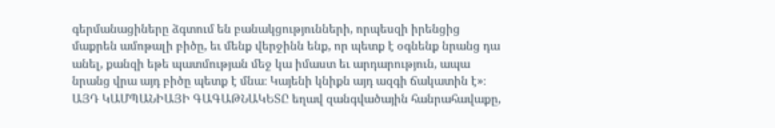գերմանացիները ձգտում են բանակցությունների, որպեսզի իրենցից մաքրեն ամոթալի բիծը, եւ մենք վերջինն ենք, որ պետք է օգնենք նրանց դա անել, քանզի եթե պատմության մեջ կա իմաստ եւ արդարություն, ապա նրանց վրա այդ բիծը պետք է մնա։ Կայենի կնիքն այդ ազգի ճակատին է»։ ԱՅԴ ԿԱՄՊԱՆԻԱՅԻ ԳԱԳԱԹՆԱԿԵՏԸ եղավ զանգվածային հանրահավաքը,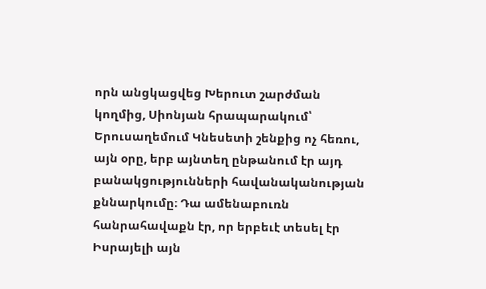որն անցկացվեց Խերուտ շարժման կողմից, Սիոնյան հրապարակում՝ Երուսաղեմում Կնեսետի շենքից ոչ հեռու, այն օրը, երբ այնտեղ ընթանում էր այդ բանակցությունների հավանականության քննարկումը։ Դա ամենաբուռն հանրահավաքն էր, որ երբեւէ տեսել էր Իսրայելի այն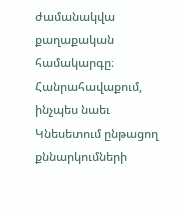ժամանակվա քաղաքական համակարգը։ Հանրահավաքում, ինչպես նաեւ Կնեսետում ընթացող քննարկումների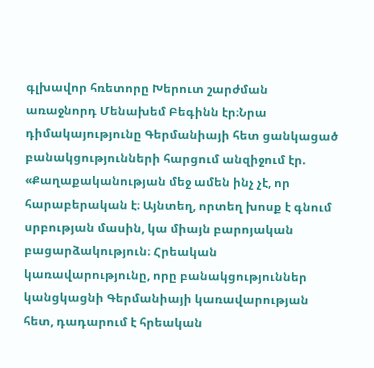գլխավոր հռետորը Խերուտ շարժման առաջնորդ Մենախեմ Բեգինն էր։Նրա դիմակայությունը Գերմանիայի հետ ցանկացած բանակցությունների հարցում անզիջում էր. «Քաղաքականության մեջ ամեն ինչ չէ, որ հարաբերական է։ Այնտեղ, որտեղ խոսք է գնում սրբության մասին, կա միայն բարոյական բացարձակություն։ Հրեական կառավարությունը, որը բանակցություններ կանցկացնի Գերմանիայի կառավարության հետ, դադարում է հրեական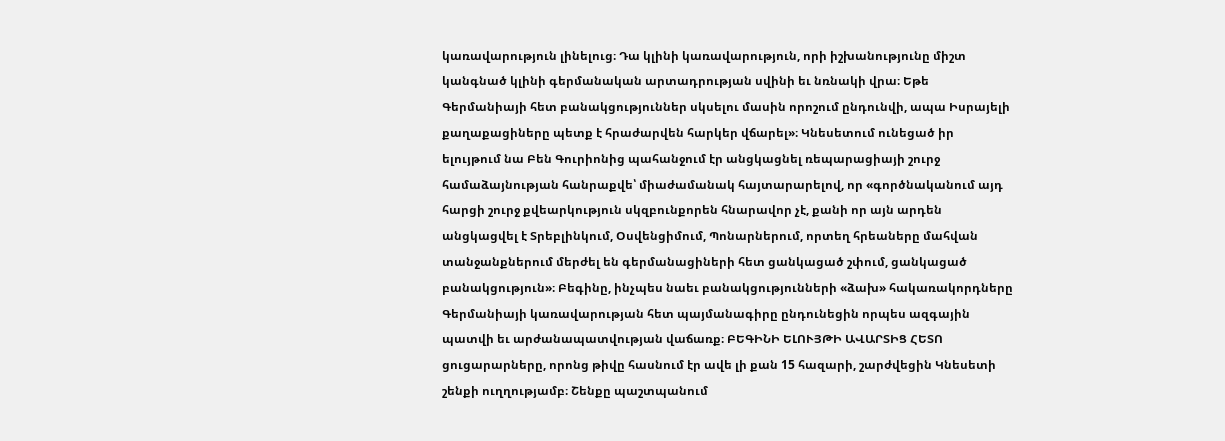կառավարություն լինելուց։ Դա կլինի կառավարություն, որի իշխանությունը միշտ կանգնած կլինի գերմանական արտադրության սվինի եւ նռնակի վրա։ Եթե Գերմանիայի հետ բանակցություններ սկսելու մասին որոշում ընդունվի, ապա Իսրայելի քաղաքացիները պետք է հրաժարվեն հարկեր վճարել»։ Կնեսետում ունեցած իր ելույթում նա Բեն Գուրիոնից պահանջում էր անցկացնել ռեպարացիայի շուրջ համաձայնության հանրաքվե՝ միաժամանակ հայտարարելով, որ «գործնականում այդ հարցի շուրջ քվեարկություն սկզբունքորեն հնարավոր չէ, քանի որ այն արդեն անցկացվել է Տրեբլինկում, Օսվենցիմում, Պոնարներում, որտեղ հրեաները մահվան տանջանքներում մերժել են գերմանացիների հետ ցանկացած շփում, ցանկացած բանակցություն»։ Բեգինը, ինչպես նաեւ բանակցությունների «ձախ» հակառակորդները Գերմանիայի կառավարության հետ պայմանագիրը ընդունեցին որպես ազգային պատվի եւ արժանապատվության վաճառք։ ԲԵԳԻՆԻ ԵԼՈՒՅԹԻ ԱՎԱՐՏԻՑ ՀԵՏՈ ցուցարարները, որոնց թիվը հասնում էր ավե լի քան 15 հազարի, շարժվեցին Կնեսետի շենքի ուղղությամբ։ Շենքը պաշտպանում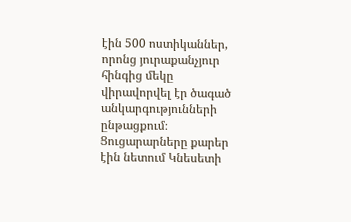էին 500 ոստիկաններ, որոնց յուրաքանչյուր հինգից մեկը վիրավորվել էր ծագած անկարգությունների ընթացքում։ Ցուցարարները քարեր էին նետում Կնեսետի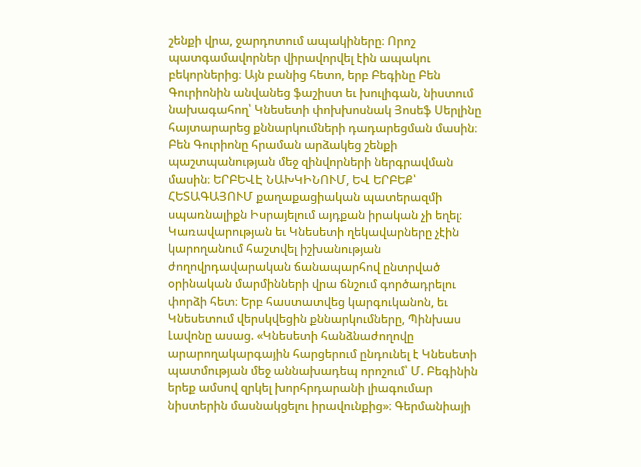շենքի վրա, ջարդոտում ապակիները։ Որոշ պատգամավորներ վիրավորվել էին ապակու բեկորներից։ Այն բանից հետո, երբ Բեգինը Բեն Գուրիոնին անվանեց ֆաշիստ եւ խուլիգան, նիստում նախագահող՝ Կնեսետի փոխխոսնակ Յոսեֆ Սերլինը հայտարարեց քննարկումների դադարեցման մասին։ Բեն Գուրիոնը հրաման արձակեց շենքի պաշտպանության մեջ զինվորների ներգրավման մասին։ ԵՐԲԵՎԷ ՆԱԽԿԻՆՈՒՄ, ԵՎ ԵՐԲԵՔ՝ ՀԵՏԱԳԱՅՈՒՄ քաղաքացիական պատերազմի սպառնալիքն Իսրայելում այդքան իրական չի եղել։ Կառավարության եւ Կնեսետի ղեկավարները չէին կարողանում հաշտվել իշխանության ժողովրդավարական ճանապարհով ընտրված օրինական մարմինների վրա ճնշում գործադրելու փորձի հետ։ Երբ հաստատվեց կարգուկանոն, եւ Կնեսետում վերսկվեցին քննարկումները, Պինխաս Լավոնը ասաց. «Կնեսետի հանձնաժողովը արարողակարգային հարցերում ընդունել է Կնեսետի պատմության մեջ աննախադեպ որոշում՝ Մ. Բեգինին երեք ամսով զրկել խորհրդարանի լիագումար նիստերին մասնակցելու իրավունքից»։ Գերմանիայի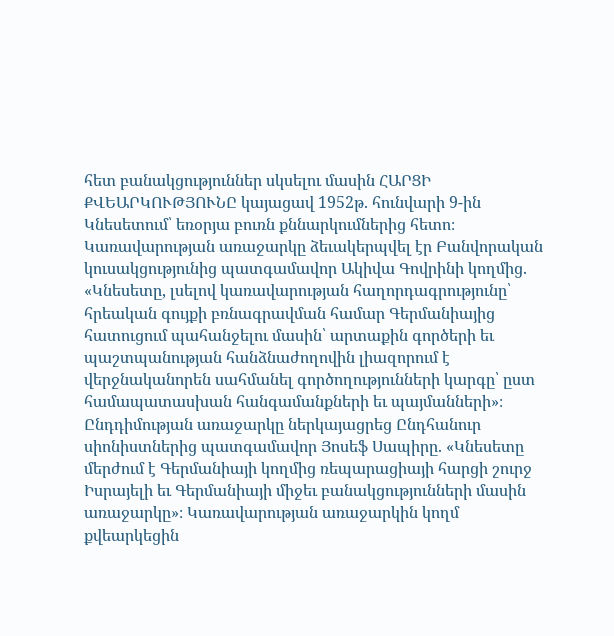հետ բանակցություններ սկսելու մասին ՀԱՐՑԻ ՔՎԵԱՐԿՈՒԹՅՈՒՆԸ կայացավ 1952թ. հունվարի 9-ին Կնեսետում՝ եռօրյա բուռն քննարկումներից հետո։ Կառավարության առաջարկը ձեւակերպվել էր Բանվորական կուսակցությունից պատգամավոր Ակիվա Գովրինի կողմից. «Կնեսետը, լսելով կառավարության հաղորդագրությունը՝ հրեական գույքի բռնագրավման համար Գերմանիայից հատուցում պահանջելու մասին՝ արտաքին գործերի եւ պաշտպանության հանձնաժողովին լիազորում է վերջնականորեն սահմանել գործողությունների կարգը՝ ըստ համապատասխան հանգամանքների եւ պայմանների»։ Ընդդիմության առաջարկը ներկայացրեց Ընդհանուր սիոնիստներից պատգամավոր Յոսեֆ Սապիրը. «Կնեսետը մերժում է Գերմանիայի կողմից ռեպարացիայի հարցի շուրջ Իսրայելի եւ Գերմանիայի միջեւ բանակցությունների մասին առաջարկը»։ Կառավարության առաջարկին կողմ քվեարկեցին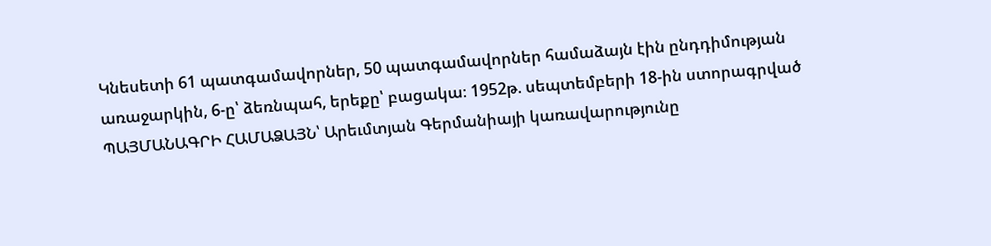Կնեսետի 61 պատգամավորներ, 50 պատգամավորներ համաձայն էին ընդդիմության առաջարկին, 6-ը՝ ձեռնպահ, երեքը՝ բացակա։ 1952թ. սեպտեմբերի 18-ին ստորագրված ՊԱՅՄԱՆԱԳՐԻ ՀԱՄԱՁԱՅՆ՝ Արեւմտյան Գերմանիայի կառավարությունը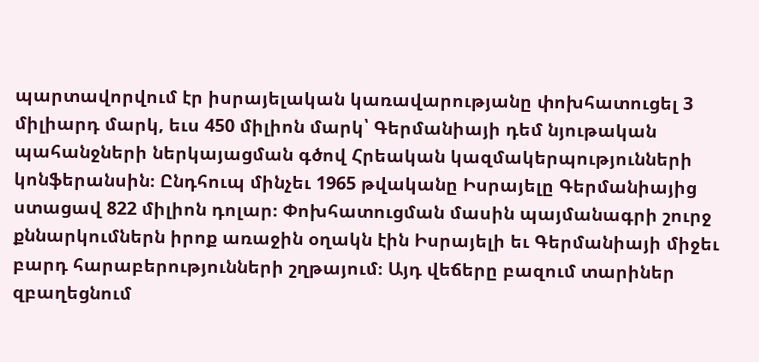պարտավորվում էր իսրայելական կառավարությանը փոխհատուցել 3 միլիարդ մարկ, եւս 450 միլիոն մարկ՝ Գերմանիայի դեմ նյութական պահանջների ներկայացման գծով Հրեական կազմակերպությունների կոնֆերանսին։ Ընդհուպ մինչեւ 1965 թվականը Իսրայելը Գերմանիայից ստացավ 822 միլիոն դոլար։ Փոխհատուցման մասին պայմանագրի շուրջ քննարկումներն իրոք առաջին օղակն էին Իսրայելի եւ Գերմանիայի միջեւ բարդ հարաբերությունների շղթայում։ Այդ վեճերը բազում տարիներ զբաղեցնում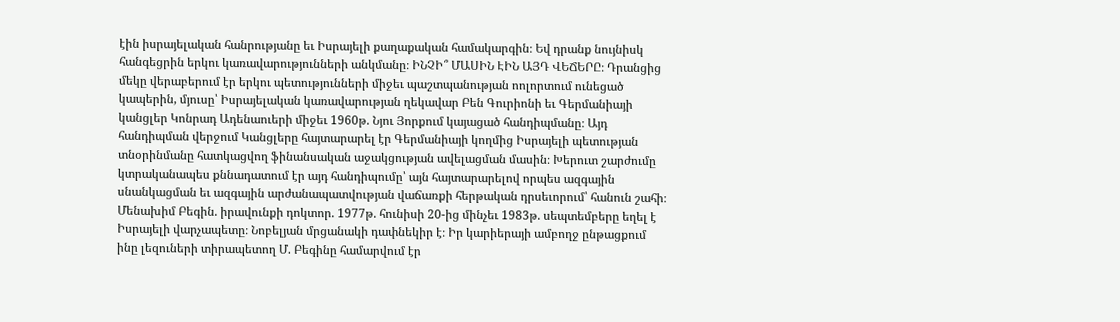էին իսրայելական հանրությանը եւ Իսրայելի քաղաքական համակարգին։ Եվ դրանք նույնիսկ հանգեցրին երկու կառավարությունների անկմանը։ ԻՆՉԻ՞ ՄԱՍԻՆ ԷԻՆ ԱՅԴ ՎԵՃԵՐԸ։ Դրանցից մեկը վերաբերում էր երկու պետությունների միջեւ պաշտպանության ոոլորտում ունեցած կապերին, մյուսը՝ Իսրայելական կառավարության ղեկավար Բեն Գուրիոնի եւ Գերմանիայի կանցլեր Կոնրադ Ադենաուերի միջեւ 1960թ. Նյու Յորքում կայացած հանդիպմանը։ Այդ հանդիպման վերջում Կանցլերը հայտարարել էր Գերմանիայի կողմից Իսրայելի պետության տնօրինմանը հատկացվող ֆինանսական աջակցության ավելացման մասին։ Խերուտ շարժումը կտրականապես քննադատում էր այդ հանդիպումը՝ այն հայտարարելով որպես ազգային սնանկացման եւ ազգային արժանապատվության վաճառքի հերթական դրսեւորում՝ հանուն շահի։ Մենախիմ Բեգին. իրավունքի դոկտոր. 1977թ. հունիսի 20-ից մինչեւ 1983թ. սեպտեմբերը եղել է Իսրայելի վարչապետը։ Նոբելյան մրցանակի դափնեկիր է։ Իր կարիերայի ամբողջ ընթացքում ինը լեզուների տիրապետող Մ. Բեգինը համարվում էր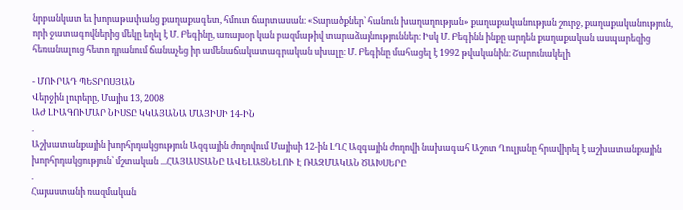նրբանկատ եւ խորաթափանց քաղաքագետ, հմուտ ճարտասան։ «Տարածքներ՝ հանուն խաղաղության» քաղաքականության շուրջ, քաղաքականություն, որի ջատագովներից մեկը եղել է Մ. Բեգինը, առայսօր կան բազմաթիվ տարաձայնություններ։ Իսկ Մ. Բեգինն ինքը արդեն քաղաքական ասպարեզից հեռանալուց հետո դրանում ճանաչեց իր ամենաճակատագրական սխալը։ Մ. Բեգինը մահացել է 1992 թվականին։ Շարունակելի

- ՄՈՒՐԱԴ ՊԵՏՐՈՍՅԱՆ
Վերջին լուրերը, Մայիս 13, 2008
ԱԺ ԼԻԱԳՈՒՄԱՐ ՆԻՍՏԸ ԿԿԱՅԱՆԱ ՄԱՅԻՍԻ 14-ԻՆ
.
Աշխատանքային խորհրդակցություն Ազգային ժողովում Մայիսի 12-ին ԼՂՀ Ազգային ժողովի նախագահ Աշոտ Ղուլյանը հրավիրել է աշխատանքային խորհրդակցություն՝ մշտական ...ՀԱՅԱՍՏԱՆԸ ԱՎԵԼԱՑՆԵԼՈՒ Է ՌԱԶՄԱԿԱՆ ԾԱԽՍԵՐԸ
.
Հայաստանի ռազմական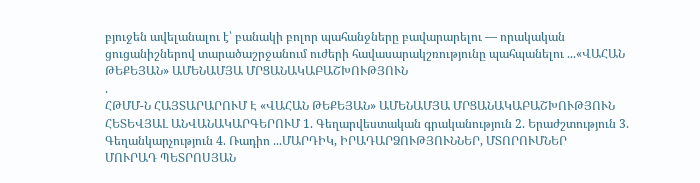բյուջեն ավելանալու է՝ բանակի բոլոր պահանջները բավարարելու — որակական ցուցանիշներով տարածաշրջանում ուժերի հավասարակշռությունը պահպանելու ...«ՎԱՀԱՆ ԹԵՔԵՅԱՆ» ԱՄԵՆԱՄՅԱ ՄՐՑԱՆԱԿԱԲԱՇԽՈՒԹՅՈՒՆ
.
ՀԹՄՄ-Ն ՀԱՅՏԱՐԱՐՈՒՄ Է «ՎԱՀԱՆ ԹԵՔԵՅԱՆ» ԱՄԵՆԱՄՅԱ ՄՐՑԱՆԱԿԱԲԱՇԽՈՒԹՅՈՒՆ ՀԵՏԵՎՅԱԼ ԱՆՎԱՆԱԿԱՐԳԵՐՈՒՄ 1. Գեղարվեստական գրականություն 2. Երաժշտություն 3. Գեղանկարչություն 4. Ռադիո ...ՄԱՐԴԻԿ, ԻՐԱԴԱՐՁՈՒԹՅՈՒՆՆԵՐ, ՄՏՈՐՈՒՄՆԵՐ
ՄՈՒՐԱԴ ՊԵՏՐՈՍՅԱՆ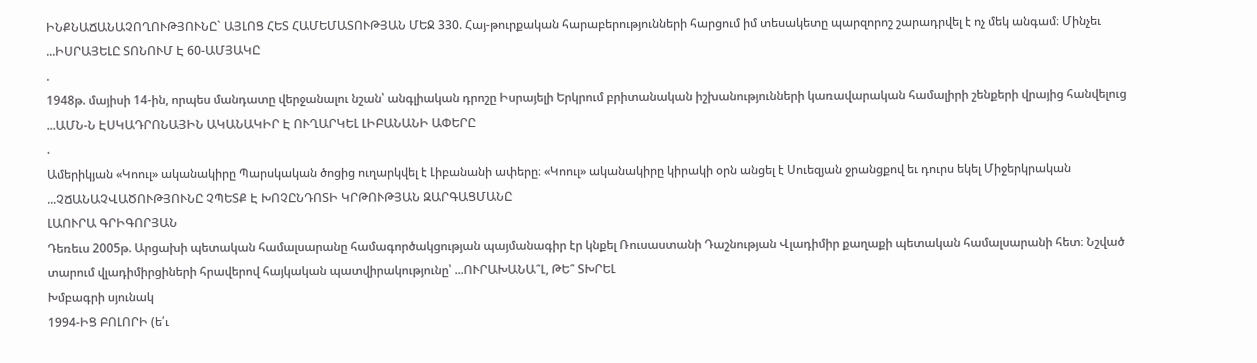ԻՆՔՆԱՃԱՆԱՉՈՂՈՒԹՅՈՒՆԸ` ԱՅԼՈՑ ՀԵՏ ՀԱՄԵՄԱՏՈՒԹՅԱՆ ՄԵՋ 330. Հայ-թուրքական հարաբերությունների հարցում իմ տեսակետը պարզորոշ շարադրվել է ոչ մեկ անգամ։ Մինչեւ ...ԻՍՐԱՅԵԼԸ ՏՈՆՈՒՄ Է 60-ԱՄՅԱԿԸ
.
1948թ. մայիսի 14-ին, որպես մանդատը վերջանալու նշան՝ անգլիական դրոշը Իսրայելի Երկրում բրիտանական իշխանությունների կառավարական համալիրի շենքերի վրայից հանվելուց ...ԱՄՆ-Ն ԷՍԿԱԴՐՈՆԱՅԻՆ ԱԿԱՆԱԿԻՐ Է ՈՒՂԱՐԿԵԼ ԼԻԲԱՆԱՆԻ ԱՓԵՐԸ
.
Ամերիկյան «Կոուլ» ականակիրը Պարսկական ծոցից ուղարկվել է Լիբանանի ափերը։ «Կոուլ» ականակիրը կիրակի օրն անցել է Սուեզյան ջրանցքով եւ դուրս եկել Միջերկրական ...ՉՃԱՆԱՉՎԱԾՈՒԹՅՈՒՆԸ ՉՊԵՏՔ Է ԽՈՉԸՆԴՈՏԻ ԿՐԹՈՒԹՅԱՆ ԶԱՐԳԱՑՄԱՆԸ
ԼԱՈՒՐԱ ԳՐԻԳՈՐՅԱՆ
Դեռեւս 2005թ. Արցախի պետական համալսարանը համագործակցության պայմանագիր էր կնքել Ռուսաստանի Դաշնության Վլադիմիր քաղաքի պետական համալսարանի հետ։ Նշված տարում վլադիմիրցիների հրավերով հայկական պատվիրակությունը՝ ...ՈՒՐԱԽԱՆԱ՞Լ, ԹԵ՞ ՏԽՐԵԼ
Խմբագրի սյունակ
1994-ԻՑ ԲՈԼՈՐԻ (ե՛ւ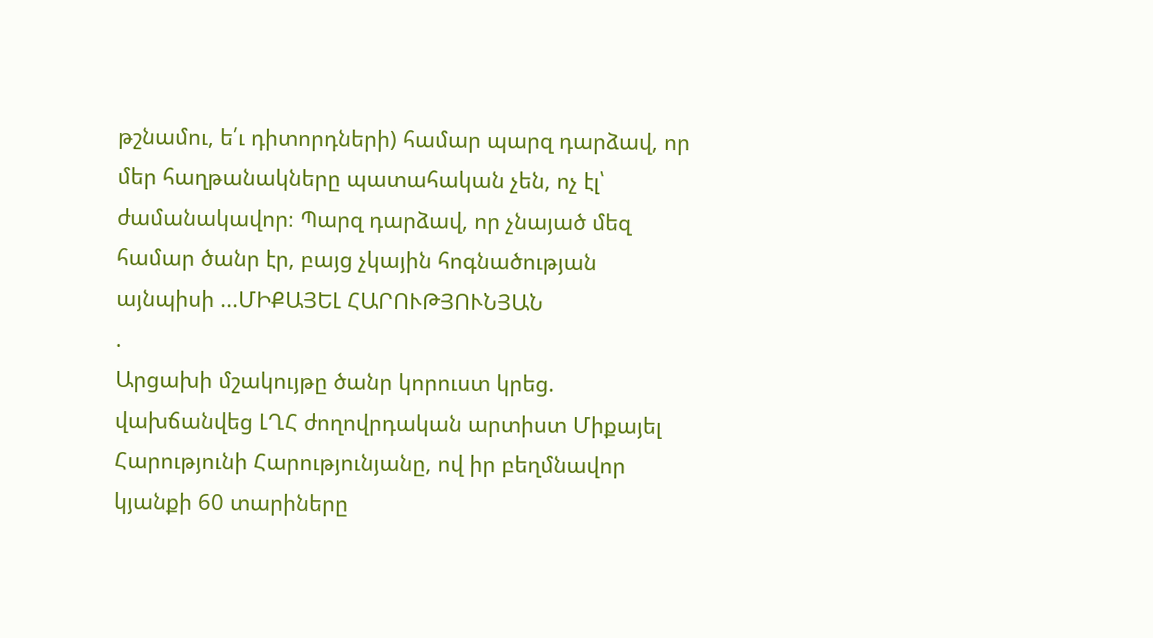թշնամու, ե՛ւ դիտորդների) համար պարզ դարձավ, որ մեր հաղթանակները պատահական չեն, ոչ էլ՝ ժամանակավոր։ Պարզ դարձավ, որ չնայած մեզ համար ծանր էր, բայց չկային հոգնածության այնպիսի ...ՄԻՔԱՅԵԼ ՀԱՐՈՒԹՅՈՒՆՅԱՆ
.
Արցախի մշակույթը ծանր կորուստ կրեց. վախճանվեց ԼՂՀ ժողովրդական արտիստ Միքայել Հարությունի Հարությունյանը, ով իր բեղմնավոր կյանքի 60 տարիները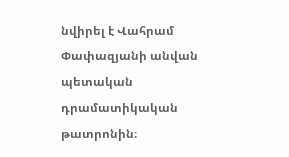նվիրել է Վահրամ Փափազյանի անվան պետական դրամատիկական թատրոնին։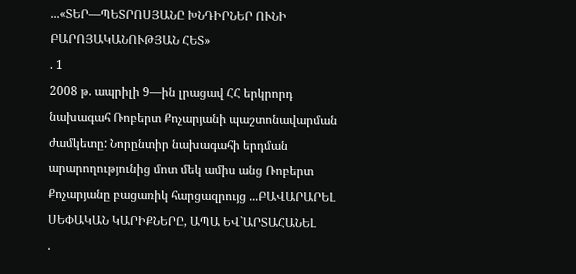...«ՏԵՐ—ՊԵՏՐՈՍՅԱՆԸ ԽՆԴԻՐՆԵՐ ՈՒՆԻ ԲԱՐՈՅԱԿԱՆՈՒԹՅԱՆ ՀԵՏ»
. 1
2008 թ. ապրիլի 9—ին լրացավ ՀՀ երկրորդ նախագահ Ռոբերտ Քոչարյանի պաշտոնավարման ժամկետը: Նորընտիր նախագահի երդման արարողությունից մոտ մեկ ամիս անց Ռոբերտ Քոչարյանը բացառիկ հարցազրույց ...ԲԱՎԱՐԱՐԵԼ ՍԵՓԱԿԱՆ ԿԱՐԻՔՆԵՐԸ, ԱՊԱ ԵՎ`ԱՐՏԱՀԱՆԵԼ
.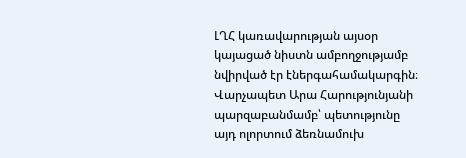ԼՂՀ կառավարության այսօր կայացած նիստն ամբողջությամբ նվիրված էր էներգահամակարգին։ Վարչապետ Արա Հարությունյանի պարզաբանմամբ՝ պետությունը այդ ոլորտում ձեռնամուխ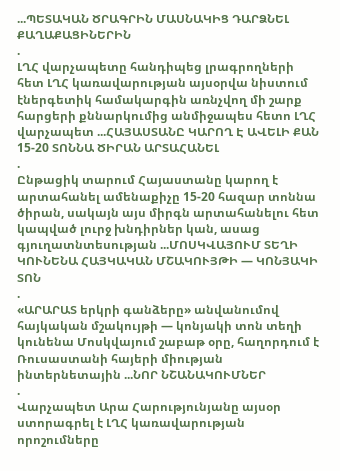...ՊԵՏԱԿԱՆ ԾՐԱԳՐԻՆ ՄԱՍՆԱԿԻՑ ԴԱՐՁՆԵԼ ՔԱՂԱՔԱՑԻՆԵՐԻՆ
.
ԼՂՀ վարչապետը հանդիպեց լրագրողների հետ ԼՂՀ կառավարության այսօրվա նիստում էներգետիկ համակարգին առնչվող մի շարք հարցերի քննարկումից անմիջապես հետո ԼՂՀ վարչապետ ...ՀԱՅԱՍՏԱՆԸ ԿԱՐՈՂ Է ԱՎԵԼԻ ՔԱՆ 15-20 ՏՈՆՆԱ ԾԻՐԱՆ ԱՐՏԱՀԱՆԵԼ
.
Ընթացիկ տարում Հայաստանը կարող է արտահանել ամենաքիչը 15-20 հազար տոննա ծիրան, սակայն այս միրգն արտահանելու հետ կապված լուրջ խնդիրներ կան, ասաց գյուղատնտեսության ...ՄՈՍԿՎԱՅՈՒՄ ՏԵՂԻ ԿՈՒՆԵՆԱ ՀԱՅԿԱԿԱՆ ՄՇԱԿՈՒՅԹԻ — ԿՈՆՅԱԿԻ ՏՈՆ
.
«ԱՐԱՐԱՏ երկրի գանձերը» անվանումով հայկական մշակույթի — կոնյակի տոն տեղի կունենա Մոսկվայում շաբաթ օրը, հաղորդում է Ռուսաստանի հայերի միության ինտերնետային ...ՆՈՐ ՆՇԱՆԱԿՈՒՄՆԵՐ
.
Վարչապետ Արա Հարությունյանը այսօր ստորագրել է ԼՂՀ կառավարության որոշումները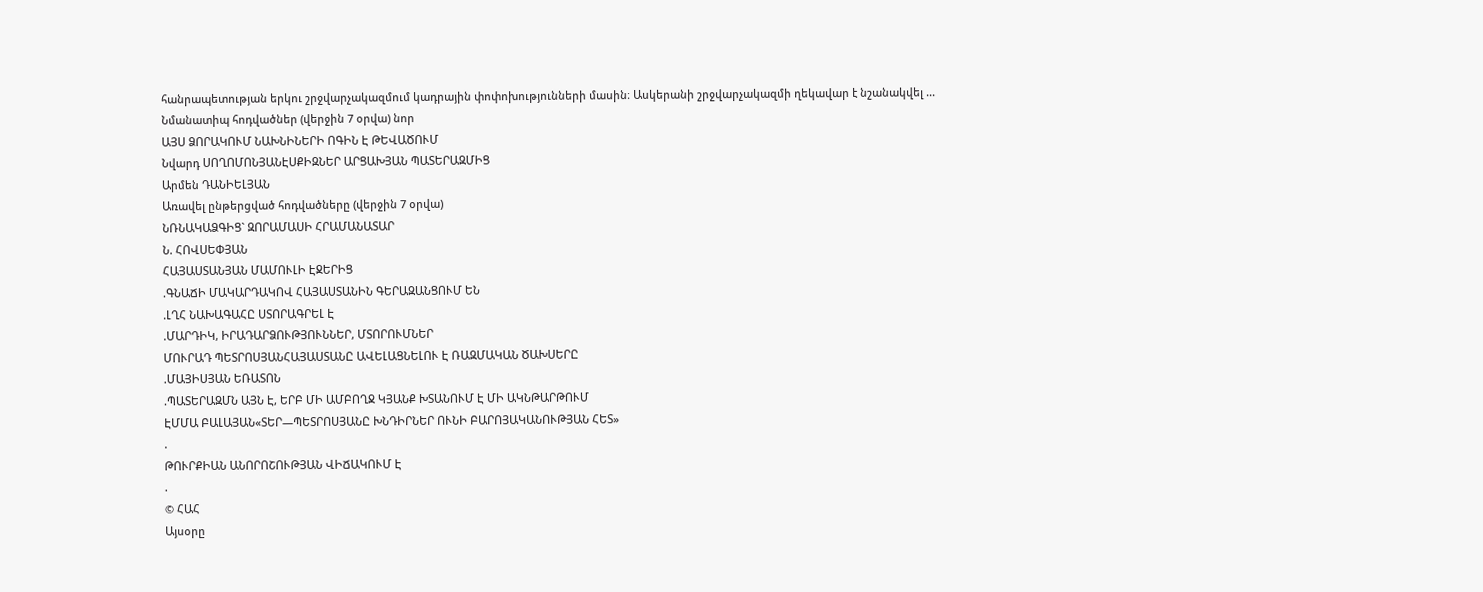հանրապետության երկու շրջվարչակազմում կադրային փոփոխությունների մասին։ Ասկերանի շրջվարչակազմի ղեկավար է նշանակվել ...
Նմանատիպ հոդվածներ (վերջին 7 օրվա) նոր
ԱՅՍ ՁՈՐԱԿՈՒՄ ՆԱԽՆԻՆԵՐԻ ՈԳԻՆ Է ԹԵՎԱԾՈՒՄ
Նվարդ ՍՈՂՈՄՈՆՅԱՆԷՍՔԻԶՆԵՐ ԱՐՑԱԽՅԱՆ ՊԱՏԵՐԱԶՄԻՑ
Արմեն ԴԱՆԻԵԼՅԱՆ
Առավել ընթերցված հոդվածները (վերջին 7 օրվա)
ՆՌՆԱԿԱՁԳԻՑ` ԶՈՐԱՄԱՍԻ ՀՐԱՄԱՆԱՏԱՐ
Ն. ՀՈՎՍԵՓՅԱՆ
ՀԱՅԱՍՏԱՆՅԱՆ ՄԱՄՈՒԼԻ ԷՋԵՐԻՑ
.ԳՆԱՃԻ ՄԱԿԱՐԴԱԿՈՎ ՀԱՅԱՍՏԱՆԻՆ ԳԵՐԱԶԱՆՑՈՒՄ ԵՆ
.ԼՂՀ ՆԱԽԱԳԱՀԸ ՍՏՈՐԱԳՐԵԼ Է
.ՄԱՐԴԻԿ, ԻՐԱԴԱՐՁՈՒԹՅՈՒՆՆԵՐ, ՄՏՈՐՈՒՄՆԵՐ
ՄՈՒՐԱԴ ՊԵՏՐՈՍՅԱՆՀԱՅԱՍՏԱՆԸ ԱՎԵԼԱՑՆԵԼՈՒ Է ՌԱԶՄԱԿԱՆ ԾԱԽՍԵՐԸ
.ՄԱՅԻՍՅԱՆ ԵՌԱՏՈՆ
.ՊԱՏԵՐԱԶՄՆ ԱՅՆ Է, ԵՐԲ ՄԻ ԱՄԲՈՂՋ ԿՅԱՆՔ ԽՏԱՆՈՒՄ Է ՄԻ ԱԿՆԹԱՐԹՈՒՄ
ԷՄՄԱ ԲԱԼԱՅԱՆ«ՏԵՐ—ՊԵՏՐՈՍՅԱՆԸ ԽՆԴԻՐՆԵՐ ՈՒՆԻ ԲԱՐՈՅԱԿԱՆՈՒԹՅԱՆ ՀԵՏ»
.
ԹՈՒՐՔԻԱՆ ԱՆՈՐՈՇՈՒԹՅԱՆ ՎԻՃԱԿՈՒՄ Է
.
© ՀԱՀ
Այսօրը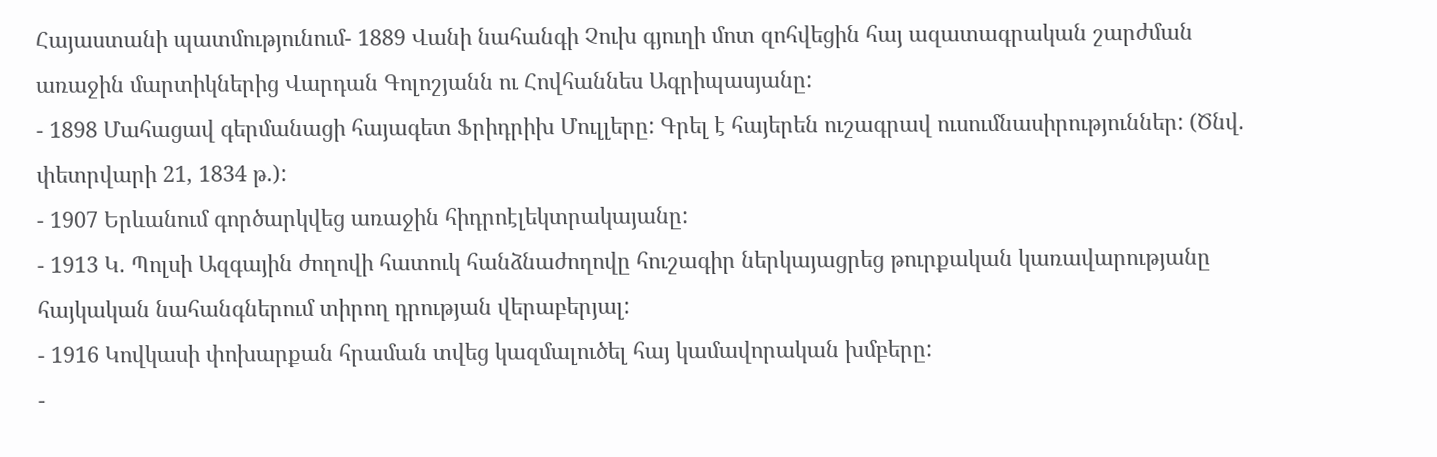Հայաստանի պատմությունում- 1889 Վանի նահանգի Չուխ գյուղի մոտ զոհվեցին հայ ազատագրական շարժման առաջին մարտիկներից Վարդան Գոլոշյանն ու Հովհաննես Ագրիպասյանը:
- 1898 Մահացավ գերմանացի հայագետ Ֆրիդրիխ Մուլլերը: Գրել է հայերեն ուշագրավ ուսումնասիրություններ: (Ծնվ. փետրվարի 21, 1834 թ.):
- 1907 Երևանում գործարկվեց առաջին հիդրոէլեկտրակայանը:
- 1913 Կ. Պոլսի Ազգային ժողովի հատուկ հանձնաժողովը հուշագիր ներկայացրեց թուրքական կառավարությանը հայկական նահանգներում տիրող դրության վերաբերյալ:
- 1916 Կովկասի փոխարքան հրաման տվեց կազմալուծել հայ կամավորական խմբերը:
-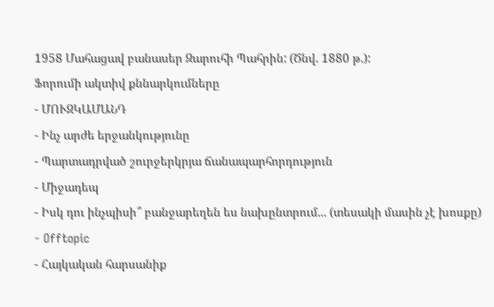1958 Մահացավ բանասեր Զարուհի Պահրին: (Ծնվ. 1880 թ.):
Ֆորումի ակտիվ քննարկումները
- ՄՈՒԶԿԱՄԱՆԴ
- Ինչ արժե երջանկությունը
- Պարտադրված շուրջերկրյա ճանապարհորդություն
- Միջադեպ
- Իսկ դու ինչպիսի՞ բանջարեղեն ես նախընտրում... (տեսակի մասին չէ խոսքը)
- Offtopic
- Հայկական հարսանիք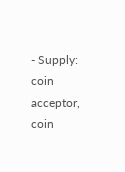- Supply: coin acceptor, coin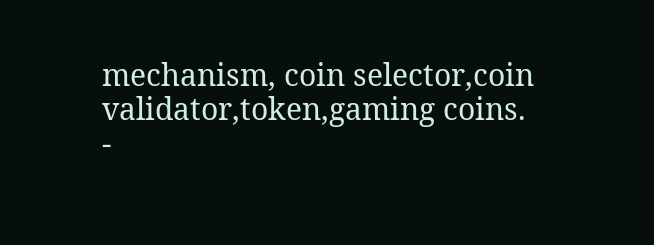mechanism, coin selector,coin validator,token,gaming coins.
-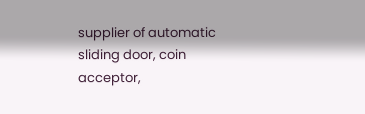supplier of automatic sliding door, coin acceptor,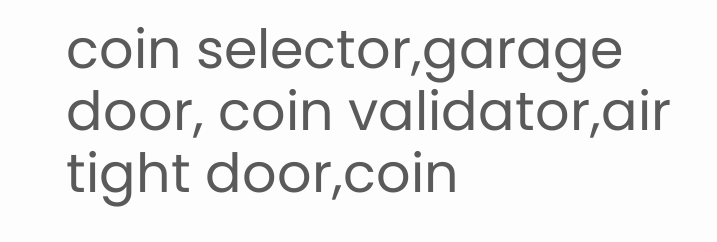coin selector,garage door, coin validator,air tight door,coin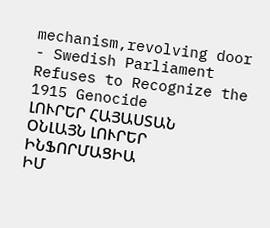mechanism,revolving door
- Swedish Parliament Refuses to Recognize the 1915 Genocide
ԼՈՒՐԵՐ ՀԱՅԱՍՏԱՆ
ՕՆԼԱՅՆ ԼՈՒՐԵՐ
ԻՆՖՈՐՄԱՑԻԱ
ԻՄ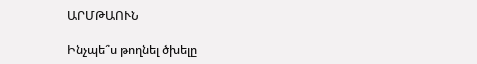ԱՐՄԹԱՈՒՆ

Ինչպե՞ս թողնել ծխելը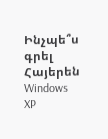Ինչպե՞ս գրել Հայերեն Windows XP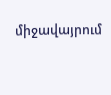միջավայրում